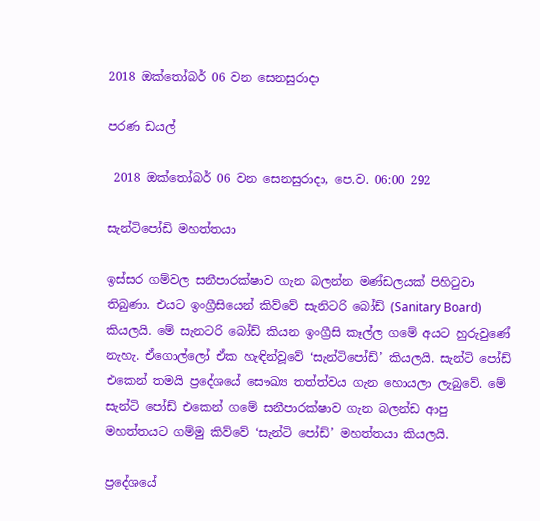2018 ඔක්තෝබර් 06 වන සෙනසුරාදා

පරණ ඩයල්

 2018 ඔක්තෝබර් 06 වන සෙනසුරාදා, පෙ.ව. 06:00 292

සැන්ටිපෝඩි මහත්තය‍ා

ඉස්සර ගම්වල සනීපාරක්ෂාව ගැන බලන්න මණ්ඩලයක් පිහිටුවා තිබුණා. එයට ඉංග්‍රීසියෙන් කිව්වේ සැනිටරි බෝඩ් (Sanitary Board) කියලයි. මේ සැනටරි බෝඩ් කියන ඉංග්‍රීසි කෑල්ල ගමේ අයට හුරුවුණේ නැහැ. ඒගොල්ලෝ ඒක හැඳින්වූවේ ‘සැන්ටිපෝඩ්’ කියලයි. සැන්ටි පෝඩ් එකෙන් තමයි ප්‍රදේශයේ සෞඛ්‍ය තත්ත්වය ගැන හොයලා ලැබුවේ. මේ සැන්ටි පෝඩ් එකෙන් ගමේ සනීපාරක්ෂාව ගැන බලන්ඩ ආපු මහත්තයට ගම්මු කිව්වේ ‘සැන්ටි පෝඩ්’ මහත්තයා කියලයි.

ප්‍රදේශයේ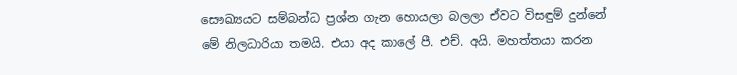සෞඛ්‍යයට සම්බන්ධ ප්‍රශ්න ගැන හොයලා බලලා ඒවට විසඳුම් දුන්නේ මේ නිලධාරියා තමයි. එයා අද කාලේ පී. එච්. අයි. මහත්තයා කරන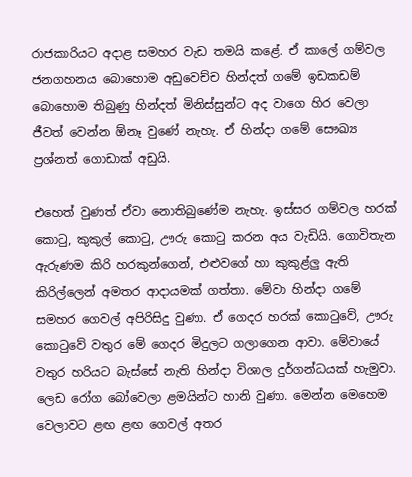රාජකාරියට අදාළ සමහර වැඩ තමයි කළේ. ඒ කාලේ ගම්වල ජනගහනය බොහොම අඩුවෙච්ච හින්දත් ගමේ ඉඩකඩම් බොහොම තිබුණු හින්දත් මිනිස්සුන්ට අද වාගෙ හිර වෙලා ජීවත් වෙන්න ඕනෑ වුණේ නැහැ. ඒ හින්දා ගමේ සෞඛ්‍ය ප්‍රශ්නත් ගොඩාක් අඩුයි.

එහෙත් වුණත් ඒවා නොතිබුණේම නැහැ. ඉස්සර ගම්වල හරක් කොටු, කුකුල් කොටු, ඌරු කොටු කරන අය වැඩියි. ගොවිතැන ඇරුණම කිරි හරකුන්ගෙන්, එළුවගේ හා කුකුළ්ලු ඇති කිරිල්ලෙන් අමතර ආදායමක් ගත්තා. මේවා හින්දා ගමේ සමහර ගෙවල් අපිරිසිදු වුණා. ඒ ගෙදර හරක් කොටුවේ, ඌරු කොටුවේ වතුර මේ ගෙදර මිදුලට ගලාගෙන ආවා. මේවායේ වතුර හරියට බැස්සේ නැති හින්දා විශාල දුර්ගන්ධයක් හැමුවා. ලෙඩ රෝග බෝවෙලා ළමයින්ට හානි වුණා. මෙන්න මෙහෙම වෙලාවට ළඟ ළඟ ගෙවල් අතර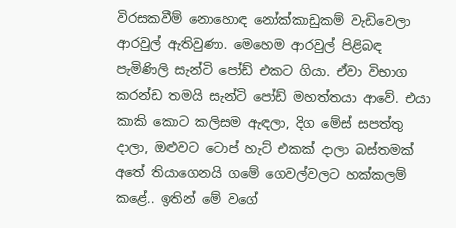විරසකවීම් නොහොඳ නෝක්කාඩුකම් වැඩිවෙලා ආරවුල් ඇතිවුණා. මෙහෙම ආරවුල් පිළිබඳ පැමිණිලි සැන්ටි පෝඩ් එකට ගියා. ඒවා විභාග කරන්ඩ තමයි සැන්ටි පෝඩ් මහත්තයා ආවේ. එයා කාකි කොට කලිසම ඇඳලා, දිග මේස් සපත්තු දාලා, ඔළුවට ටොප් හැට් එකක් දාලා බස්තමක් අතේ තියාගෙනයි ගමේ ගෙවල්වලට හක්කලම් කළේ.. ඉතින් මේ වගේ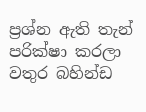ප්‍රශ්න ඇති තැන් පරික්ෂා කරලා වතුර බහින්ඩ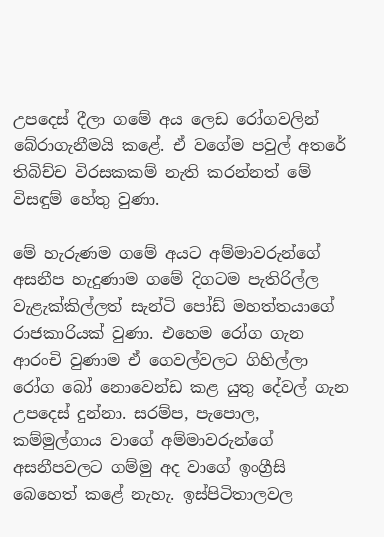උපදෙස් දීලා ගමේ අය ලෙඩ රෝගවලින් බේරාගැනීමයි කළේ. ඒ වගේම පවුල් අතරේ තිබිච්ච විරසකකම් නැති කරන්නත් මේ විසඳුම් හේතු වුණා.

මේ හැරුණම ගමේ අයට අම්මාවරුන්ගේ අසනීප හැදුණාම ගමේ දිගටම පැතිරිල්ල වැළැක්කිල්ලත් සැන්ටි පෝඩ් මහත්තයාගේ රාජකාරියක් වුණා. එහෙම රෝග ගැන ආරංචි වුණාම ඒ ගෙවල්වලට ගිහිල්ලා රෝග බෝ නොවෙන්ඩ කළ යුතු දේවල් ගැන උපදෙස් දුන්නා. සරම්ප, පැපොල, කම්මුල්ගාය වාගේ අම්මාවරුන්ගේ අසනීපවලට ගම්මු අද වාගේ ඉංග්‍රීසි බෙහෙත් කළේ නැහැ. ඉස්පිටිතාලවල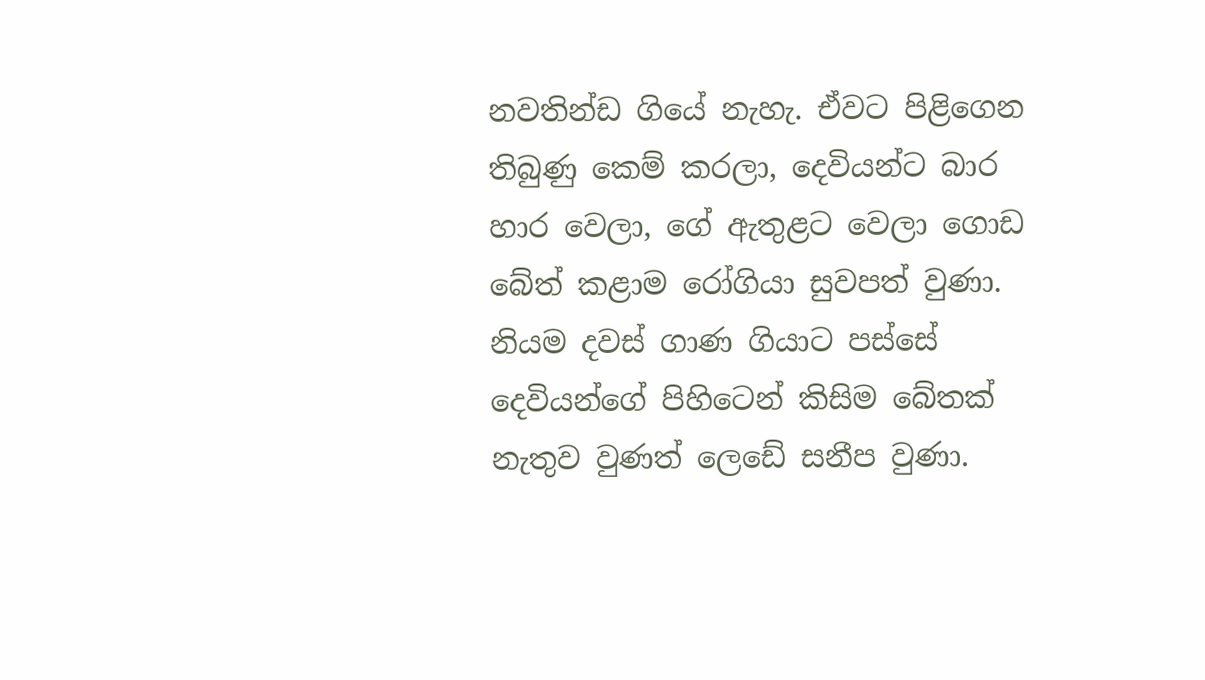නවතින්ඩ ගියේ නැහැ. ඒවට පිළිගෙන තිබුණු කෙම් කරලා, දෙවියන්ට බාර හාර වෙලා, ගේ ඇතුළට වෙලා ගොඩ බේත් කළාම රෝගියා සුවපත් වුණා. නියම දවස් ගාණ ගියාට පස්සේ දෙවියන්ගේ පිහිටෙන් කිසිම බේතක් නැතුව වුණත් ලෙඩේ සනීප වුණා.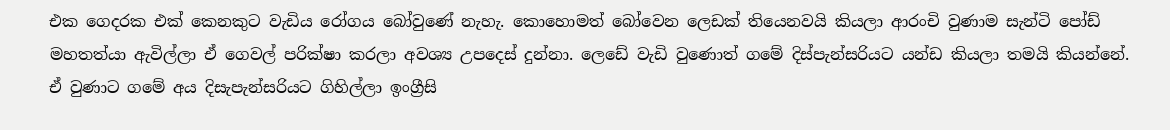එක ගෙදරක එක් කෙනකුට වැඩිය රෝගය බෝවුණේ නැහැ. කොහොමත් බෝවෙන ලෙඩක් තියෙනවයි කියලා ආරංචි වුණාම සැන්ටි පෝඩ් මහතත්යා ඇවිල්ලා ඒ ගෙවල් පරික්ෂා කරලා අවශ්‍ය උපදෙස් දුන්නා. ලෙඩේ වැඩි වුණොත් ග‍මේ දිස්පැන්සරියට යන්ඩ කියලා තමයි කියන්නේ. ඒ වුණාට ගමේ අය දිසැපැන්සරියට ගිහිල්ලා ඉංග්‍රීසි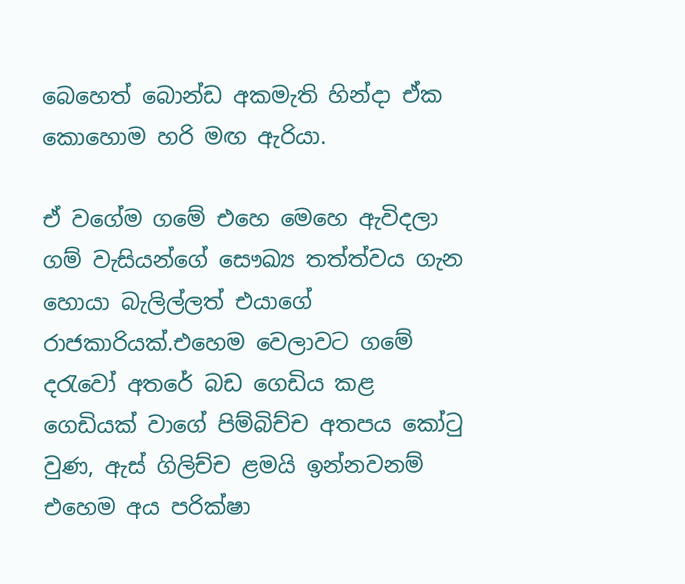බෙහෙත් බොන්ඩ අකමැති හින්දා ඒක කොහොම හරි මඟ ඇරියා.

ඒ වගේම ගමේ එහෙ මෙහෙ ඇවිදලා ගම් වැසියන්ගේ සෞඛ්‍ය තත්ත්වය ගැන හොයා බැලිල්ලත් එයාගේ රාජකාරියක්.එහෙම වෙලාවට ගමේ දරැවෝ අතරේ බඩ ගෙඩිය කළ ගෙඩියක් වාගේ පිම්බිච්ච අතපය කෝටු වුණ, ඇස් ගිලිච්ච ළමයි ඉන්නවනම් එහෙම අය පරික්ෂා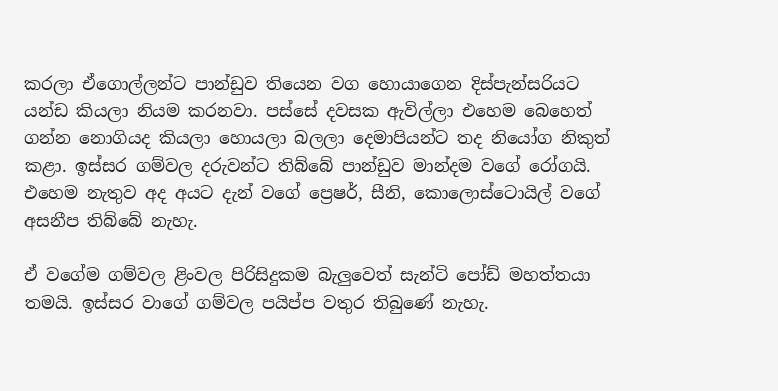කරලා ඒගොල්ලන්ට පාන්ඩුව තියෙන වග හොයාගෙන දිස්පැන්සරියට යන්ඩ කියලා නියම කරනවා. පස්සේ දවසක ඇවිල්ලා එහෙම බෙහෙත් ගන්න නොගියද කියලා හොයලා බලලා දෙමාපියන්ට තද නියෝග නිකුත් කළා. ඉස්සර ගම්වල දරුවන්ට තිබ්බේ පාන්ඩුව මාන්දම වගේ රෝගයි. එහෙම නැතුව අද අයට දැන් වගේ ප්‍රෙෂර්, සීනි, කොලොස්ටොයිල් වගේ අසනීප තිබ්බේ නැහැ.

ඒ වගේම ගම්වල ළිංවල පිරිසිදුකම බැලුවෙත් සැන්ටි පෝඩ් මහත්තයා තමයි. ඉස්සර වාගේ ගම්වල පයිප්ප වතුර තිබුණේ නැහැ.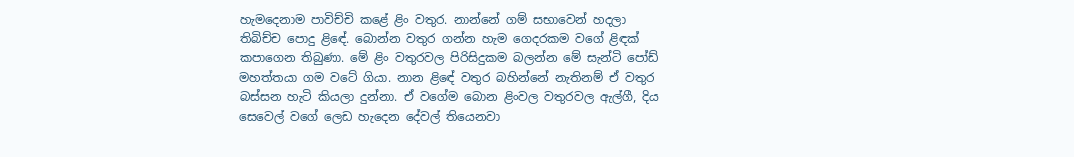හැමදෙනාම පාවිච්චි කළේ ළිං වතුර. නාන්නේ ගම් සභාවෙන් හදලා තිබිච්ච පොදු ළිඳේ. බොන්න වතුර ගන්න හැම ගෙදරකම වගේ ළිඳක් කපාගෙන තිබුණා. මේ ළිං වතුරවල පිරිසිදුකම බලන්න මේ සැන්ටි පෝඩ් මහත්තයා ගම වටේ ගියා. නාන ළිඳේ වතුර බහින්නේ නැතිනම් ඒ වතුර බස්සන හැටි කියලා දුන්නා. ඒ වගේම බොන ළිංවල වතුරවල ඇල්ගී, දිය සෙවෙල් වගේ ලෙඩ හැදෙන දේවල් තියෙනවා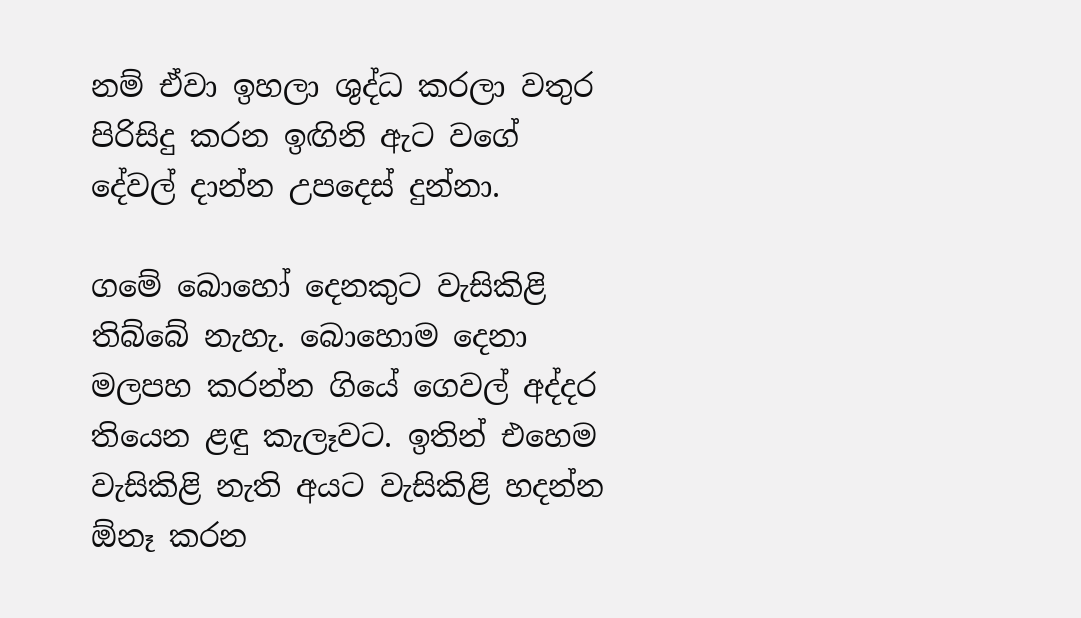නම් ඒවා ඉහලා ශුද්ධ කරලා වතුර පිරිසිදු කරන ඉඟිනි ඇට වගේ දේවල් දාන්න උපදෙස් දුන්නා.

ගමේ බොහෝ දෙනකුට වැසිකිළි තිබ්බේ නැහැ. බොහොම දෙනා මලපහ කරන්න ගියේ ගෙවල් අද්දර තියෙන ළඳු කැලෑවට. ඉතින් එහෙම වැසිකිළි නැති අයට වැසිකිළි හදන්න ඕනෑ කරන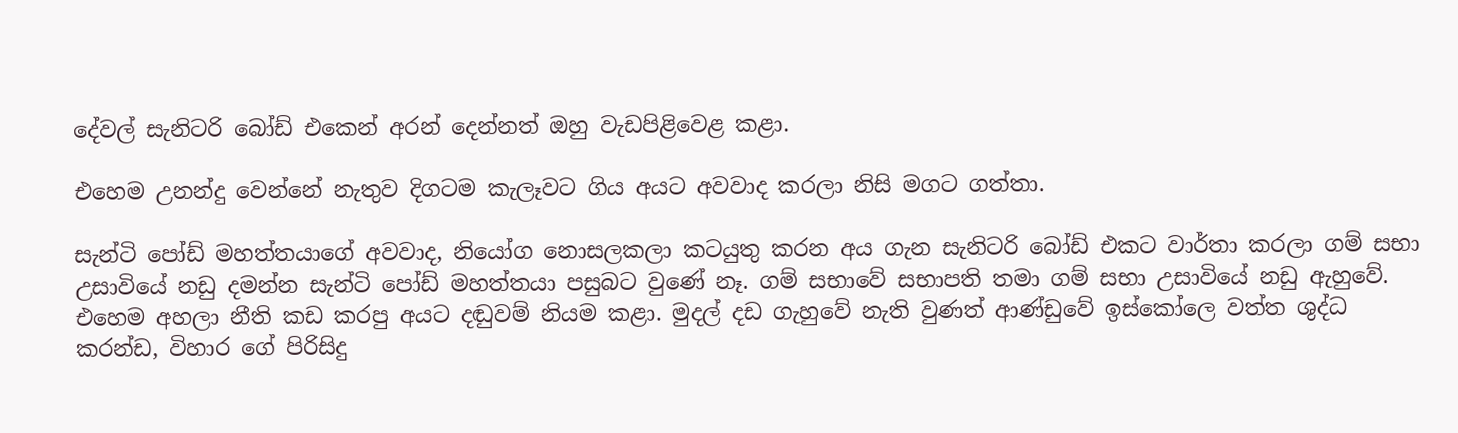දේවල් සැනිටරි බෝඩ් එකෙන් අරන් දෙන්නත් ඔහු වැඩපිළිවෙළ කළා.

එහෙම උනන්දු වෙන්නේ නැතුව දිගටම කැලෑවට ගිය අයට අවවාද කරලා නිසි මගට ගත්තා.

සැන්ටි පෝඩ් මහත්තයාගේ අවවාද, නියෝග නොසලකලා කටයුතු කරන අය ගැන සැනිටරි බෝඩ් එකට වාර්තා කරලා ගම් සභා උසාවියේ නඩු දමන්න සැන්ටි පෝඩ් මහත්තයා පසුබට වුණේ නෑ. ගම් සභාවේ සභාපති තමා ගම් සභා උසාවියේ නඩු ඇහුවේ. එහෙම අහලා නීති කඩ කරපු අයට දඬුවම් නියම කළා. මුදල් දඩ ගැහුවේ නැති වුණත් ආණ්ඩුවේ ඉස්කෝලෙ වත්ත ශුද්ධ කරන්ඩ, විහාර ගේ පිරිසිදු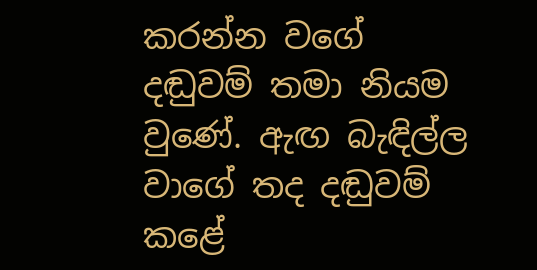කරන්න වගේ දඬුවම් තමා නියම වුණේ. ඇඟ බැඳිල්ල වාගේ තද දඬුවම් කළේ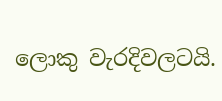ලොකු වැරදිවලටයි.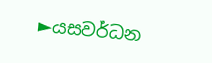►යසවර්ධන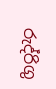රුද්රිගු